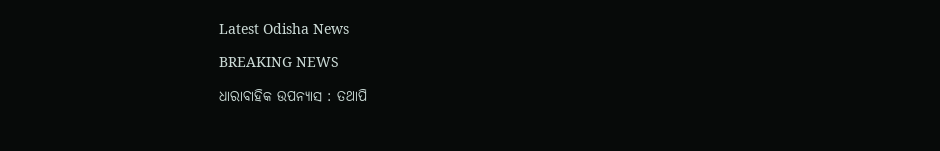Latest Odisha News

BREAKING NEWS

ଧାରାବାହିକ ଉପନ୍ୟାସ : ତଥାପି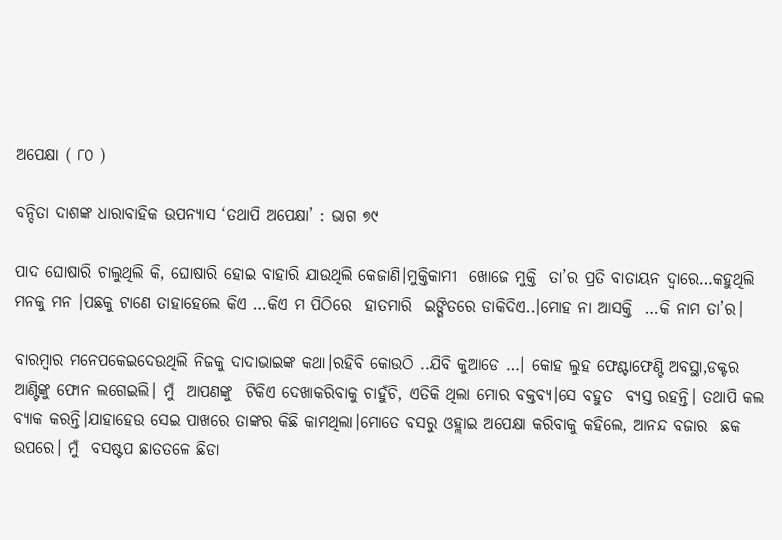ଅପେକ୍ଷା ( ୮୦ )

ବନ୍ଦିତା ଦାଶଙ୍କ ଧାରାବାହିକ ଉପନ୍ୟାସ ‘ତଥାପି ଅପେକ୍ଷା’ : ଭାଗ ୭୯

ପାଦ ଘୋଷାରି ଚାଲୁଥିଲି କି, ଘୋଷାରି ହୋଇ ବାହାରି ଯାଉଥିଲି କେଜାଣି।ମୁକ୍ତିକାମୀ  ଖୋଜେ ମୁକ୍ତି  ତା’ର ପ୍ରତି ବାତାୟନ ଦ୍ବାରେ…କହୁଥିଲି ମନକୁ ମନ ।ପଛକୁ ଟାଣେ ତାହାହେଲେ କିଏ …କିଏ ମ ପିଠିରେ  ହାତମାରି  ଇଙ୍ଗିତରେ ଡାକିଦିଏ..।ମୋହ ନା ଆସକ୍ତି  …କି ନାମ ତା’ର।

ବାରମ୍ବାର ମନେପକେଇଦେଉଥିଲି ନିଜକୁ ଦାଦାଭାଇଙ୍କ କଥା।ରହିବି କୋଉଠି ..ଯିବି କୁଆଡେ …। କୋହ ଲୁହ ଫେଣ୍ଟାଫେଣ୍ଟି ଅବସ୍ଥା,ଡକ୍ଟର ଆଣ୍ଟିଙ୍କୁ ଫୋନ ଲଗେଇଲି। ମୁଁ  ଆପଣଙ୍କୁ  ଟିକିଏ ଦେଖାକରିବାକୁ ଚାହୁଁଚି, ଏତିକି ଥିଲା ମୋର ବକ୍ତବ୍ଯ।ସେ ବହୁତ  ବ୍ୟସ୍ତ ରହନ୍ତି। ତଥାପି କଲ ବ୍ୟାକ କରନ୍ତି।ଯାହାହେଉ ସେଇ ପାଖରେ ତାଙ୍କର କିଛି କାମଥିଲା।ମୋତେ ବସରୁ ଓହ୍ଲାଇ ଅପେକ୍ଷା କରିବାକୁ କହିଲେ, ଆନନ୍ଦ ବଜାର  ଛକ ଉପରେ। ମୁଁ  ବସଷ୍ଟପ ଛାତତଳେ ଛିଡା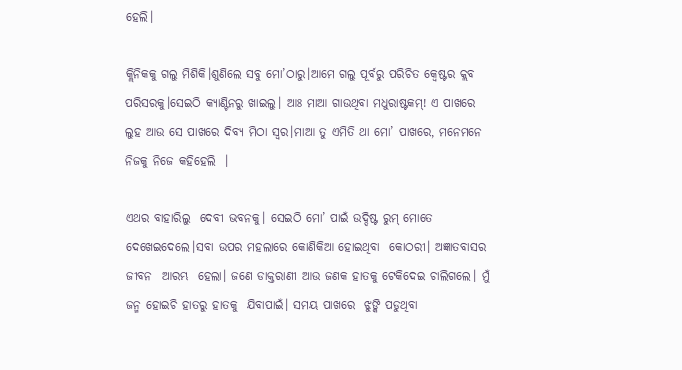ହେଲି।

କ୍ଲିନିକକୁ ଗଲୁ ମିଶିକି।ଶୁଣିଲେ ସବୁ ମୋ’ଠାରୁ।ଆମେ ଗଲୁ ପୂର୍ବରୁ ପରିଚିତ କ୍ବେଷ୍ଟର କ୍ଲବ ପରିସରକୁ।ସେଇଠି କ୍ୟାଣ୍ଟିନରୁ ଖାଇଲୁ। ଆଃ ମାଆ ଗାଉଥିବା ମଧୁରାଷ୍ଟକମ୍! ଏ ପାଖରେ ଲୁହ ଆଉ ସେ ପାଖରେ ଦିବ୍ୟ ମିଠା ସ୍ବର।ମାଆ ତୁ ଏମିତି ଥା ମୋ’ ପାଖରେ, ମନେମନେ ନିଜକୁ ନିଜେ କହିହେଲି  ।

ଏଥର ବାହାରିଲୁ  ଦେବୀ ଭବନକୁ। ସେଇଠି ମୋ’ ପାଇଁ ଉଦ୍ଦିଷ୍ଟ ରୁମ୍ ମୋତେ ଦେଖେଇଦେଲେ।ସବା ଉପର ମହଲାରେ କୋଣିକିଆ ହୋଇଥିବା  କୋଠରୀ। ଅଜ୍ଞାତବାସର ଜୀବନ  ଆରମ୍ଭ  ହେଲା। ଜଣେ ଡାକ୍ତରାଣୀ ଆଉ ଜଣକ ହାତକୁ ଟେକିଦେଇ ଚାଲିଗଲେ। ମୁଁ ଜନ୍ମ ହୋଇଚି ହାତରୁ ହାତକୁ  ଯିବାପାଇଁ। ସମୟ ପାଖରେ  ଝୁଙ୍କି ପଡୁଥିବା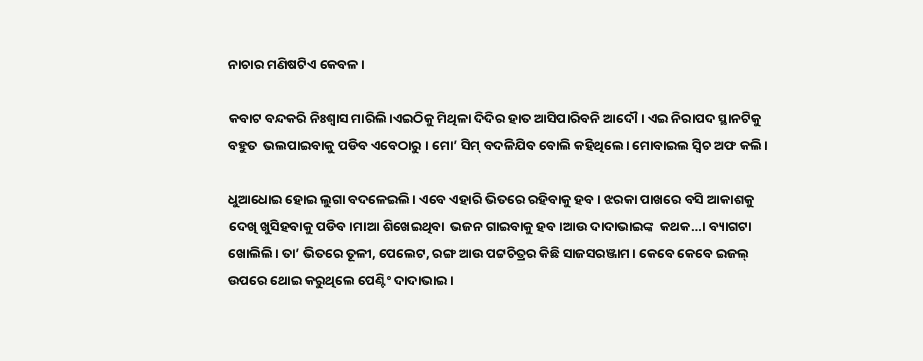ନାଚାର ମଣିଷଟିଏ କେବଳ ।

କବାଟ ବନ୍ଦକରି ନିଃଶ୍ବାସ ମାରିଲି।ଏଇଠିକୁ ମିଥିଳା ଦିଦିର ହାତ ଆସିପାରିବନି ଆଦୌ। ଏଇ ନିରାପଦ ସ୍ଥାନଟିକୁ ବହୁତ  ଭଲପାଇବାକୁ ପଡିବ ଏବେଠାରୁ । ମୋ’ ସିମ୍ ବଦଳିଯିବ ବୋଲି କହିଥିଲେ। ମୋବାଇଲ ସ୍ବିଚ ଅଫ କଲି।

ଧୁଆଧୋଇ ହୋଇ ଲୁଗା ବଦଳେଇଲି। ଏବେ ଏହାରି ଭିତରେ ରହିବାକୁ ହବ। ଝରକା ପାଖରେ ବସି ଆକାଶକୁ ଦେଖି ଖୁସିହବାକୁ ପଡିବ।ମାଆ ଶିଖେଇଥିବା  ଭଜନ ଗାଇବାକୁ ହବ।ଆଉ ଦାଦାଭାଇଙ୍କ  କଥକ…। ବ୍ୟାଗଟା ଖୋଲିଲି। ତା’ ଭିତରେ ତୂଳୀ, ପେଲେଟ, ରଙ୍ଗ ଆଉ ପଟ୍ଟଚିତ୍ରର କିଛି ସାଜସରଞ୍ଜାମ। କେବେ କେବେ ଇଜଲ୍ ଉପରେ ଥୋଇ କରୁଥିଲେ ପେଣ୍ଟିଂ ଦାଦାଭାଇ।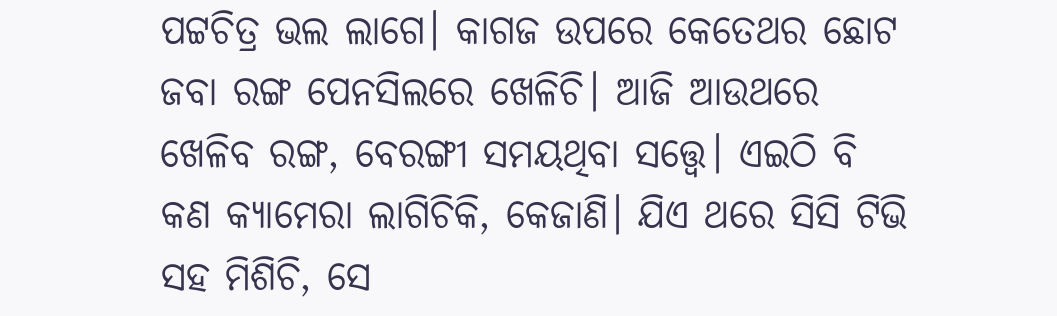ପଟ୍ଟଚିତ୍ର ଭଲ ଲାଗେ। କାଗଜ ଉପରେ କେତେଥର ଛୋଟ ଜବା ରଙ୍ଗ ପେନସିଲରେ ଖେଳିଚି। ଆଜି ଆଉଥରେ ଖେଳିବ ରଙ୍ଗ, ବେରଙ୍ଗୀ ସମୟଥିବା ସତ୍ତ୍ବେ। ଏଇଠି ବି କଣ କ୍ୟାମେରା ଲାଗିଚିକି, କେଜାଣି। ଯିଏ ଥରେ ସିସି ଟିଭି ସହ ମିଶିଚି, ସେ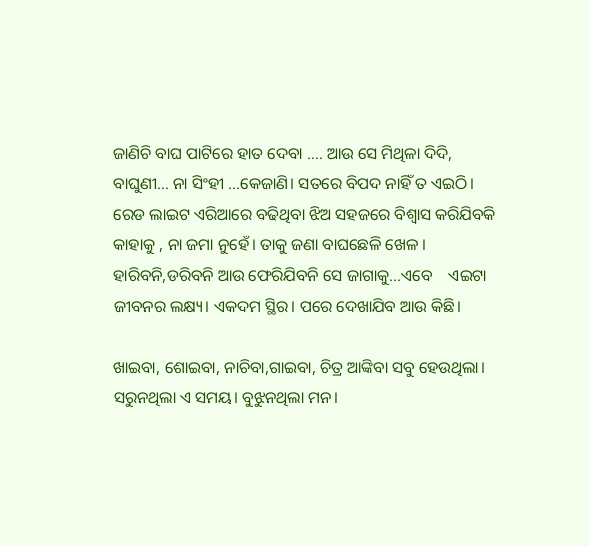ଜାଣିଚି ବାଘ ପାଟିରେ ହାତ ଦେବା …. ଆଉ ସେ ମିଥିଳା ଦିଦି, ବାଘୁଣୀ… ନା ସିଂହୀ …କେଜାଣି। ସତରେ ବିପଦ ନାହିଁ ତ ଏଇଠି। ରେଡ ଲାଇଟ ଏରିଆରେ ବଢିଥିବା ଝିଅ ସହଜରେ ବିଶ୍ବାସ କରିଯିବକି କାହାକୁ , ନା ଜମା ନୁହେଁ। ତାକୁ ଜଣା ବାଘଛେଳି ଖେଳ । ହାରିବନି,ଡରିବନି ଆଉ ଫେରିଯିବନି ସେ ଜାଗାକୁ…ଏବେ    ଏଇଟା ଜୀବନର ଲକ୍ଷ୍ୟ। ଏକଦମ ସ୍ଥିର। ପରେ ଦେଖାଯିବ ଆଉ କିଛି।

ଖାଇବା, ଶୋଇବା, ନାଚିବା,ଗାଇବା, ଚିତ୍ର ଆଙ୍କିବା ସବୁ ହେଉଥିଲା। ସରୁନଥିଲା ଏ ସମୟ। ବୁଝୁନଥିଲା ମନ।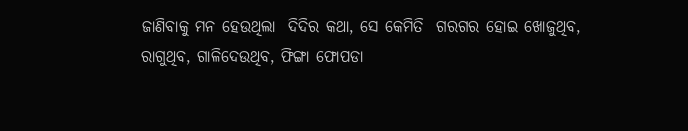ଜାଣିବାକୁ ମନ ହେଉଥିଲା  ଦିଦିର କଥା, ସେ କେମିତି  ଗରଗର ହୋଇ ଖୋଜୁଥିବ, ରାଗୁଥିବ, ଗାଳିଦେଉଥିବ, ଫିଙ୍ଗା ଫୋପଡା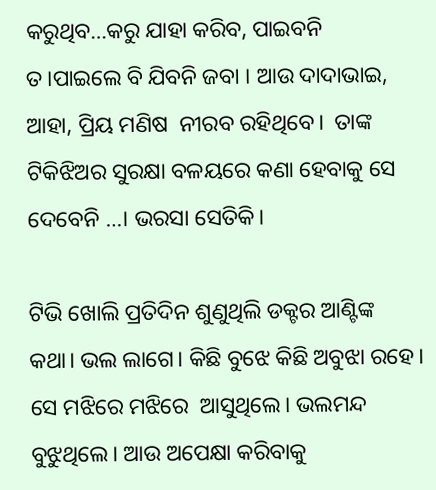କରୁଥିବ…କରୁ ଯାହା କରିବ, ପାଇବନି ତ।ପାଇଲେ ବି ଯିବନି ଜବା । ଆଉ ଦାଦାଭାଇ,  ଆହା, ପ୍ରିୟ ମଣିଷ  ନୀରବ ରହିଥିବେ।  ତାଙ୍କ  ଟିକିଝିଅର ସୁରକ୍ଷା ବଳୟରେ କଣା ହେବାକୁ ସେ ଦେବେନି …। ଭରସା ସେତିକି।

ଟିଭି ଖୋଲି ପ୍ରତିଦିନ ଶୁଣୁଥିଲି ଡକ୍ଟର ଆଣ୍ଟିଙ୍କ କଥା। ଭଲ ଲାଗେ। କିଛି ବୁଝେ କିଛି ଅବୁଝା ରହେ। ସେ ମଝିରେ ମଝିରେ  ଆସୁଥିଲେ। ଭଲମନ୍ଦ ବୁଝୁଥିଲେ। ଆଉ ଅପେକ୍ଷା କରିବାକୁ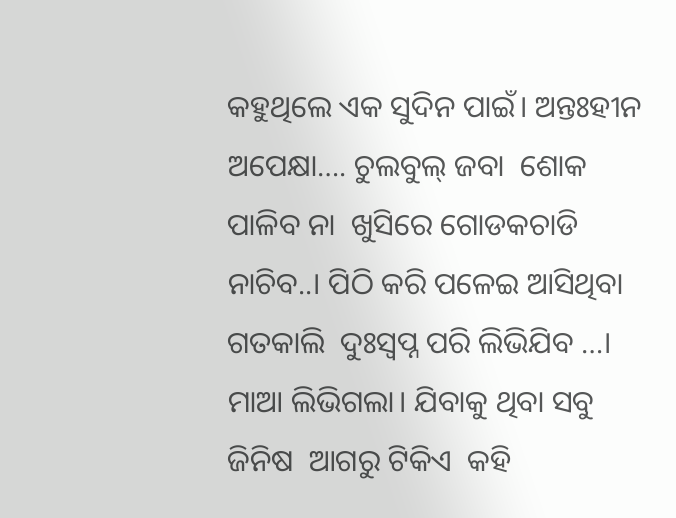କହୁଥିଲେ ଏକ ସୁଦିନ ପାଇଁ। ଅନ୍ତଃହୀନ ଅପେକ୍ଷା…. ଚୁଲବୁଲ୍ ଜବା  ଶୋକ ପାଳିବ ନା  ଖୁସିରେ ଗୋଡକଚାଡି ନାଚିବ..। ପିଠି କରି ପଳେଇ ଆସିଥିବା ଗତକାଲି  ଦୁଃସ୍ବପ୍ନ ପରି ଲିଭିଯିବ …। ମାଆ ଲିଭିଗଲା। ଯିବାକୁ ଥିବା ସବୁ ଜିନିଷ  ଆଗରୁ ଟିକିଏ  କହି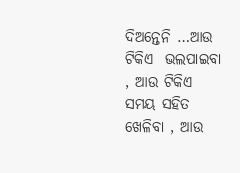ଦିଅନ୍ତେନି …ଆଉ ଟିକିଏ  ଭଲପାଇବା , ଆଉ ଟିକିଏ  ସମୟ ସହିତ ଖେଳିବା , ଆଉ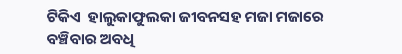ଟିକିଏ  ହାଲୁକାଫୁଲକା ଜୀବନସହ ମଜା ମଜାରେ ବଞ୍ଚିବାର ଅବଧି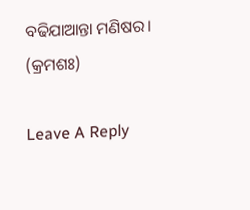ବଢିଯାଆନ୍ତା ମଣିଷର। (କ୍ରମଶଃ)

Leave A Reply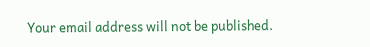Your email address will not be published.